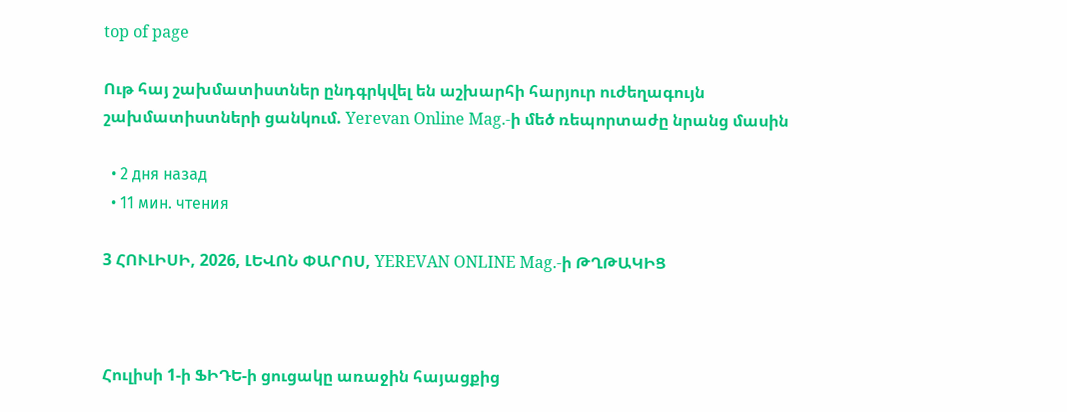top of page

Ութ հայ շախմատիստներ ընդգրկվել են աշխարհի հարյուր ուժեղագույն շախմատիստների ցանկում. Yerevan Online Mag.-ի մեծ ռեպորտաժը նրանց մասին

  • 2 дня назад
  • 11 мин. чтения

3 ՀՈՒԼԻՍԻ, 2026, ԼԵՎՈՆ ՓԱՐՈՍ, YEREVAN ONLINE Mag.-ի ԹՂԹԱԿԻՑ



Հուլիսի 1-ի ՖԻԴԵ-ի ցուցակը առաջին հայացքից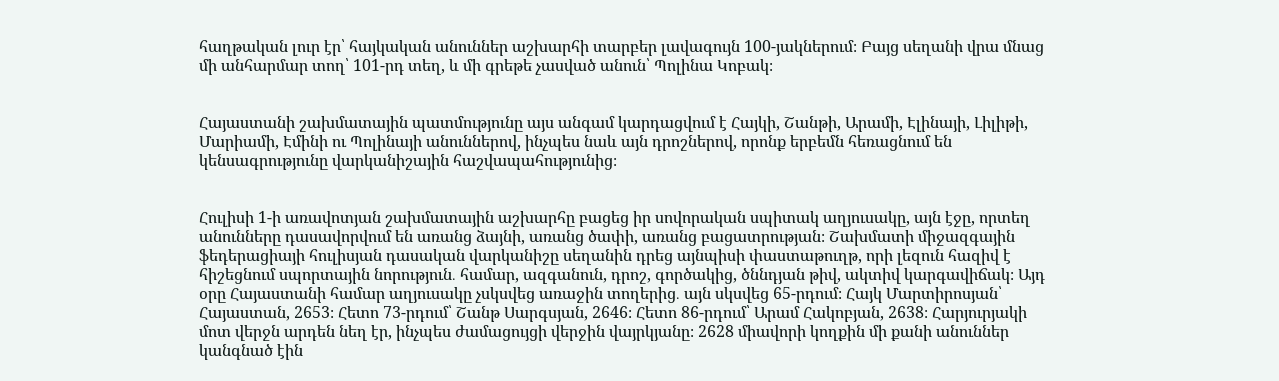հաղթական լուր էր՝ հայկական անուններ աշխարհի տարբեր լավագույն 100-յակներում։ Բայց սեղանի վրա մնաց մի անհարմար տող՝ 101-րդ տեղ, և մի գրեթե չասված անուն՝ Պոլինա Կոբակ։


Հայաստանի շախմատային պատմությունը այս անգամ կարդացվում է Հայկի, Շանթի, Արամի, Էլինայի, Լիլիթի, Մարիամի, Էմինի ու Պոլինայի անուններով, ինչպես նաև այն դրոշներով, որոնք երբեմն հեռացնում են կենսագրությունը վարկանիշային հաշվապահությունից։


Հուլիսի 1-ի առավոտյան շախմատային աշխարհը բացեց իր սովորական սպիտակ աղյուսակը, այն էջը, որտեղ անունները դասավորվում են առանց ձայնի, առանց ծափի, առանց բացատրության։ Շախմատի միջազգային ֆեդերացիայի հուլիսյան դասական վարկանիշը սեղանին դրեց այնպիսի փաստաթուղթ, որի լեզուն հազիվ է հիշեցնում սպորտային նորություն․ համար, ազգանուն, դրոշ, գործակից, ծննդյան թիվ, ակտիվ կարգավիճակ։ Այդ օրը Հայաստանի համար աղյուսակը չսկսվեց առաջին տողերից․ այն սկսվեց 65-րդում։ Հայկ Մարտիրոսյան՝ Հայաստան, 2653։ Հետո 73-րդում՝ Շանթ Սարգսյան, 2646։ Հետո 86-րդում՝ Արամ Հակոբյան, 2638։ Հարյուրյակի մոտ վերջն արդեն նեղ էր, ինչպես ժամացույցի վերջին վայրկյանը։ 2628 միավորի կողքին մի քանի անուններ կանգնած էին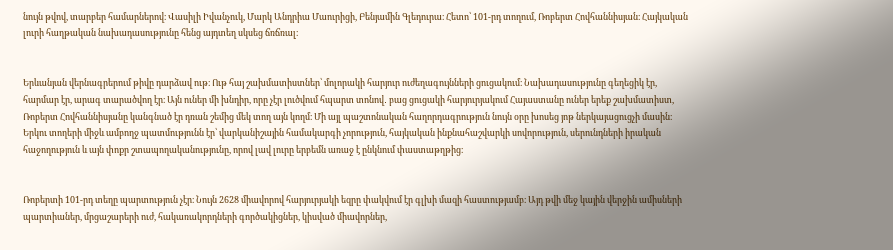նույն թվով, տարբեր համարներով։ Վասիլի Իվանչուկ, Մարկ Անդրիա Մաուրիցի, Բենյամին Գլեդուրա։ Հետո՝ 101-րդ տողում, Ռոբերտ Հովհաննիսյան։ Հայկական լուրի հաղթական նախադասությունը հենց այդտեղ սկսեց ճռճռալ։


Երևանյան վերնագրերում թիվը դարձավ ութ։ Ութ հայ շախմատիստներ՝ մոլորակի հարյուր ուժեղագույնների ցուցակում։ Նախադասությունը գեղեցիկ էր, հարմար էր, արագ տարածվող էր։ Այն ուներ մի խնդիր, որը չէր լուծվում հպարտ տոնով․ բաց ցուցակի հարյուրյակում Հայաստանը ուներ երեք շախմատիստ, Ռոբերտ Հովհաննիսյանը կանգնած էր դռան շեմից մեկ տող այն կողմ։ Մի այլ պաշտոնական հաղորդագրություն նույն օրը խոսեց յոթ ներկայացուցչի մասին։ Երկու տողերի միջև ամբողջ պատմությունն էր՝ վարկանիշային համակարգի չորություն, հայկական ինքնահաշվարկի սովորություն, սերունդների իրական հաջողություն և այն փոքր շտապողականությունը, որով լավ լուրը երբեմն առաջ է ընկնում փաստաթղթից։


Ռոբերտի 101-րդ տեղը պարտություն չէր։ Նույն 2628 միավորով հարյուրյակի եզրը փակվում էր գլխի մազի հաստությամբ։ Այդ թվի մեջ կային վերջին ամիսների պարտիաներ, մրցաշարերի ուժ, հակառակորդների գործակիցներ, կիսված միավորներ,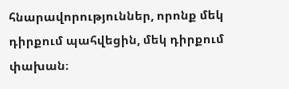հնարավորություններ, որոնք մեկ դիրքում պահվեցին, մեկ դիրքում փախան։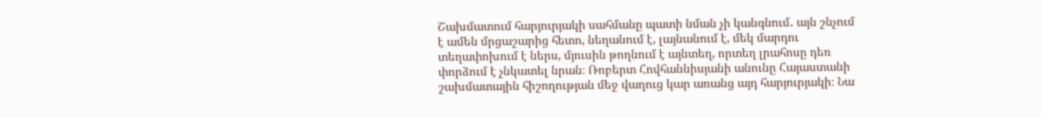Շախմատում հարյուրյակի սահմանը պատի նման չի կանգնում․ այն շնչում է ամեն մրցաշարից հետո, նեղանում է, լայնանում է, մեկ մարդու տեղափոխում է ներս, մյուսին թողնում է այնտեղ, որտեղ լրահոսը դեռ փորձում է չնկատել նրան։ Ռոբերտ Հովհաննիսյանի անունը Հայաստանի շախմատային հիշողության մեջ վաղուց կար առանց այդ հարյուրյակի։ Նա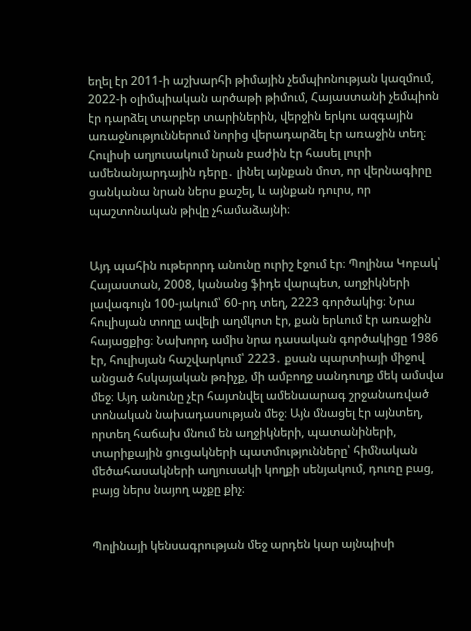եղել էր 2011-ի աշխարհի թիմային չեմպիոնության կազմում, 2022-ի օլիմպիական արծաթի թիմում, Հայաստանի չեմպիոն էր դարձել տարբեր տարիներին, վերջին երկու ազգային առաջնություններում նորից վերադարձել էր առաջին տեղ։ Հուլիսի աղյուսակում նրան բաժին էր հասել լուրի ամենանյարդային դերը․ լինել այնքան մոտ, որ վերնագիրը ցանկանա նրան ներս քաշել, և այնքան դուրս, որ պաշտոնական թիվը չհամաձայնի։


Այդ պահին ութերորդ անունը ուրիշ էջում էր։ Պոլինա Կոբակ՝ Հայաստան, 2008, կանանց ֆիդե վարպետ, աղջիկների լավագույն 100-յակում՝ 60-րդ տեղ, 2223 գործակից։ Նրա հուլիսյան տողը ավելի աղմկոտ էր, քան երևում էր առաջին հայացքից։ Նախորդ ամիս նրա դասական գործակիցը 1986 էր, հուլիսյան հաշվարկում՝ 2223․ քսան պարտիայի միջով անցած հսկայական թռիչք, մի ամբողջ սանդուղք մեկ ամսվա մեջ։ Այդ անունը չէր հայտնվել ամենաարագ շրջանառված տոնական նախադասության մեջ։ Այն մնացել էր այնտեղ, որտեղ հաճախ մնում են աղջիկների, պատանիների, տարիքային ցուցակների պատմությունները՝ հիմնական մեծահասակների աղյուսակի կողքի սենյակում, դուռը բաց, բայց ներս նայող աչքը քիչ։


Պոլինայի կենսագրության մեջ արդեն կար այնպիսի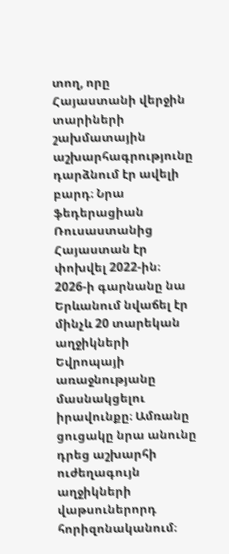տող, որը Հայաստանի վերջին տարիների շախմատային աշխարհագրությունը դարձնում էր ավելի բարդ։ Նրա ֆեդերացիան Ռուսաստանից Հայաստան էր փոխվել 2022-ին։ 2026-ի գարնանը նա Երևանում նվաճել էր մինչև 20 տարեկան աղջիկների Եվրոպայի առաջնությանը մասնակցելու իրավունքը։ Ամռանը ցուցակը նրա անունը դրեց աշխարհի ուժեղագույն աղջիկների վաթսուներորդ հորիզոնականում։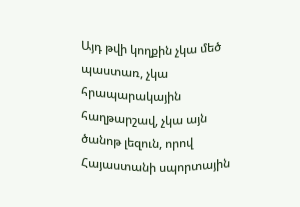Այդ թվի կողքին չկա մեծ պաստառ, չկա հրապարակային հաղթարշավ, չկա այն ծանոթ լեզուն, որով Հայաստանի սպորտային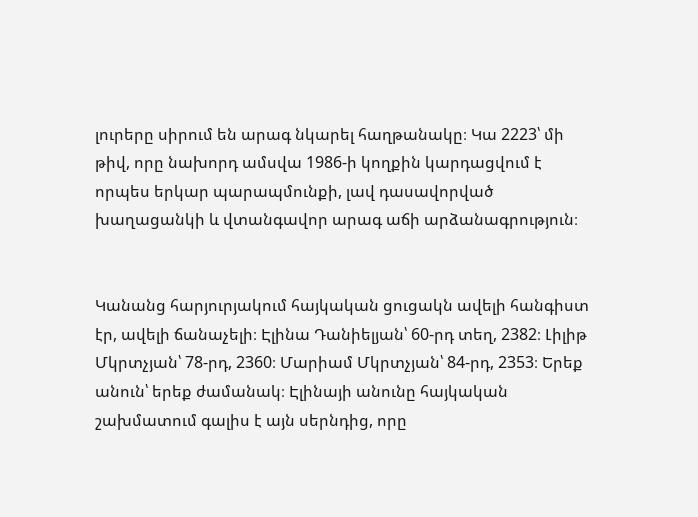լուրերը սիրում են արագ նկարել հաղթանակը։ Կա 2223՝ մի թիվ, որը նախորդ ամսվա 1986-ի կողքին կարդացվում է որպես երկար պարապմունքի, լավ դասավորված խաղացանկի և վտանգավոր արագ աճի արձանագրություն։


Կանանց հարյուրյակում հայկական ցուցակն ավելի հանգիստ էր, ավելի ճանաչելի։ Էլինա Դանիելյան՝ 60-րդ տեղ, 2382։ Լիլիթ Մկրտչյան՝ 78-րդ, 2360։ Մարիամ Մկրտչյան՝ 84-րդ, 2353։ Երեք անուն՝ երեք ժամանակ։ Էլինայի անունը հայկական շախմատում գալիս է այն սերնդից, որը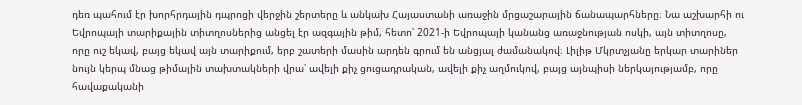դեռ պահում էր խորհրդային դպրոցի վերջին շերտերը և անկախ Հայաստանի առաջին մրցաշարային ճանապարհները։ Նա աշխարհի ու Եվրոպայի տարիքային տիտղոսներից անցել էր ազգային թիմ, հետո՝ 2021-ի Եվրոպայի կանանց առաջնության ոսկի, այն տիտղոսը, որը ուշ եկավ, բայց եկավ այն տարիքում, երբ շատերի մասին արդեն գրում են անցյալ ժամանակով։ Լիլիթ Մկրտչյանը երկար տարիներ նույն կերպ մնաց թիմային տախտակների վրա՝ ավելի քիչ ցուցադրական, ավելի քիչ աղմուկով, բայց այնպիսի ներկայությամբ, որը հավաքականի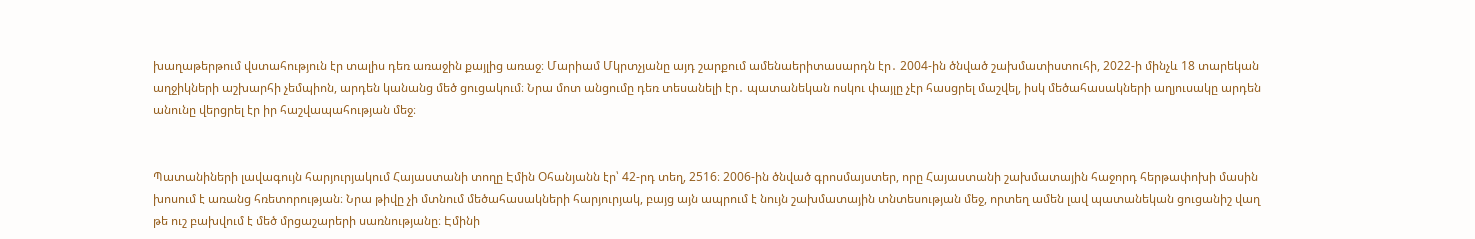խաղաթերթում վստահություն էր տալիս դեռ առաջին քայլից առաջ։ Մարիամ Մկրտչյանը այդ շարքում ամենաերիտասարդն էր․ 2004-ին ծնված շախմատիստուհի, 2022-ի մինչև 18 տարեկան աղջիկների աշխարհի չեմպիոն, արդեն կանանց մեծ ցուցակում։ Նրա մոտ անցումը դեռ տեսանելի էր․ պատանեկան ոսկու փայլը չէր հասցրել մաշվել, իսկ մեծահասակների աղյուսակը արդեն անունը վերցրել էր իր հաշվապահության մեջ։


Պատանիների լավագույն հարյուրյակում Հայաստանի տողը Էմին Օհանյանն էր՝ 42-րդ տեղ, 2516։ 2006-ին ծնված գրոսմայստեր, որը Հայաստանի շախմատային հաջորդ հերթափոխի մասին խոսում է առանց հռետորության։ Նրա թիվը չի մտնում մեծահասակների հարյուրյակ, բայց այն ապրում է նույն շախմատային տնտեսության մեջ, որտեղ ամեն լավ պատանեկան ցուցանիշ վաղ թե ուշ բախվում է մեծ մրցաշարերի սառնությանը։ Էմինի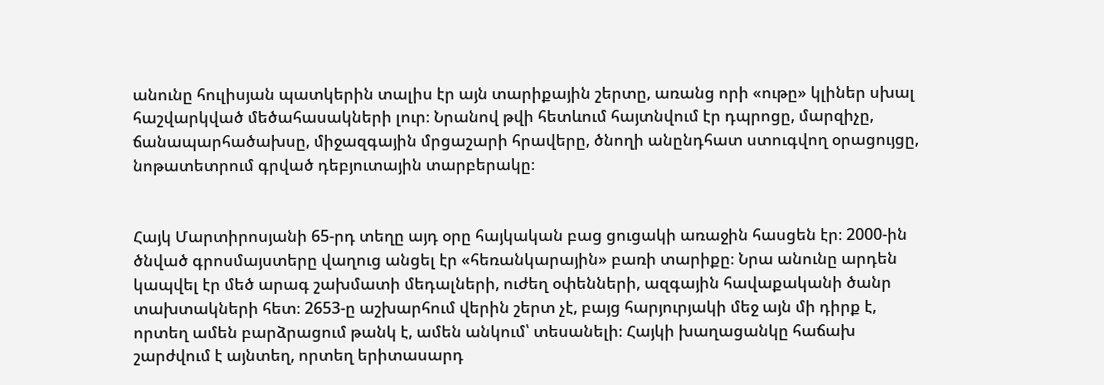անունը հուլիսյան պատկերին տալիս էր այն տարիքային շերտը, առանց որի «ութը» կլիներ սխալ հաշվարկված մեծահասակների լուր։ Նրանով թվի հետևում հայտնվում էր դպրոցը, մարզիչը, ճանապարհածախսը, միջազգային մրցաշարի հրավերը, ծնողի անընդհատ ստուգվող օրացույցը, նոթատետրում գրված դեբյուտային տարբերակը։


Հայկ Մարտիրոսյանի 65-րդ տեղը այդ օրը հայկական բաց ցուցակի առաջին հասցեն էր։ 2000-ին ծնված գրոսմայստերը վաղուց անցել էր «հեռանկարային» բառի տարիքը։ Նրա անունը արդեն կապվել էր մեծ արագ շախմատի մեդալների, ուժեղ օփենների, ազգային հավաքականի ծանր տախտակների հետ։ 2653-ը աշխարհում վերին շերտ չէ, բայց հարյուրյակի մեջ այն մի դիրք է, որտեղ ամեն բարձրացում թանկ է, ամեն անկում՝ տեսանելի։ Հայկի խաղացանկը հաճախ շարժվում է այնտեղ, որտեղ երիտասարդ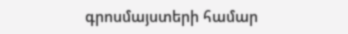գրոսմայստերի համար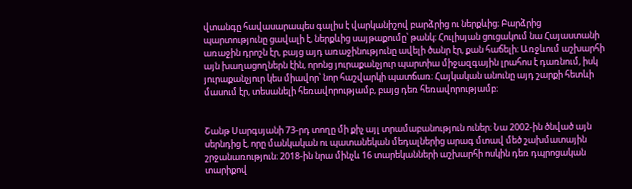վտանգը հավասարապես գալիս է վարկանիշով բարձրից ու ներքևից։ Բարձրից պարտությունը ցավալի է, ներքևից սայթաքումը՝ թանկ։ Հուլիսյան ցուցակում նա Հայաստանի առաջին դրոշն էր, բայց այդ առաջինությունը ավելի ծանր էր, քան հաճելի։ Առջևում աշխարհի այն խաղացողներն էին, որոնց յուրաքանչյուր պարտիա միջազգային լրահոս է դառնում, իսկ յուրաքանչյուր կես միավոր՝ նոր հաշվարկի պատճառ։ Հայկական անունը այդ շարքի հետևի մասում էր, տեսանելի հեռավորությամբ, բայց դեռ հեռավորությամբ։


Շանթ Սարգսյանի 73-րդ տողը մի քիչ այլ տրամաբանություն ուներ։ Նա 2002-ին ծնված այն սերնդից է, որը մանկական ու պատանեկան մեդալներից արագ մտավ մեծ շախմատային շրջանառություն։ 2018-ին նրա մինչև 16 տարեկանների աշխարհի ոսկին դեռ դպրոցական տարիքով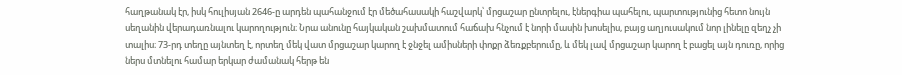հաղթանակ էր, իսկ հուլիսյան 2646-ը արդեն պահանջում էր մեծահասակի հաշվարկ՝ մրցաշար ընտրելու, էներգիա պահելու, պարտությունից հետո նույն սեղանին վերադառնալու կարողություն։ Նրա անունը հայկական շախմատում հաճախ հնչում է նորի մասին խոսելիս, բայց աղյուսակում նոր լինելը զեղչ չի տալիս։ 73-րդ տեղը այնտեղ է, որտեղ մեկ վատ մրցաշար կարող է ջնջել ամիսների փոքր ձեռքբերումը, և մեկ լավ մրցաշար կարող է բացել այն դուռը, որից ներս մտնելու համար երկար ժամանակ հերթ են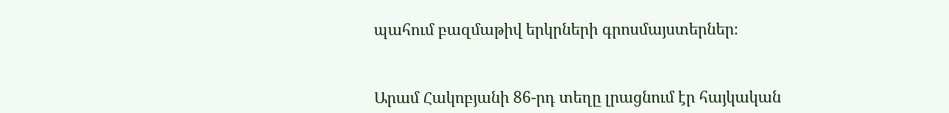պահում բազմաթիվ երկրների գրոսմայստերներ։


Արամ Հակոբյանի 86-րդ տեղը լրացնում էր հայկական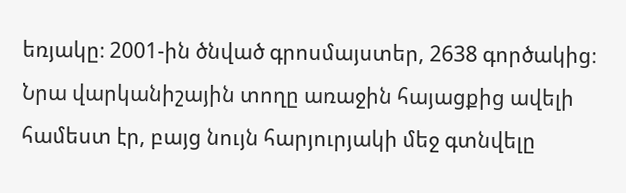եռյակը։ 2001-ին ծնված գրոսմայստեր, 2638 գործակից։ Նրա վարկանիշային տողը առաջին հայացքից ավելի համեստ էր, բայց նույն հարյուրյակի մեջ գտնվելը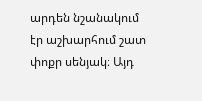արդեն նշանակում էր աշխարհում շատ փոքր սենյակ։ Այդ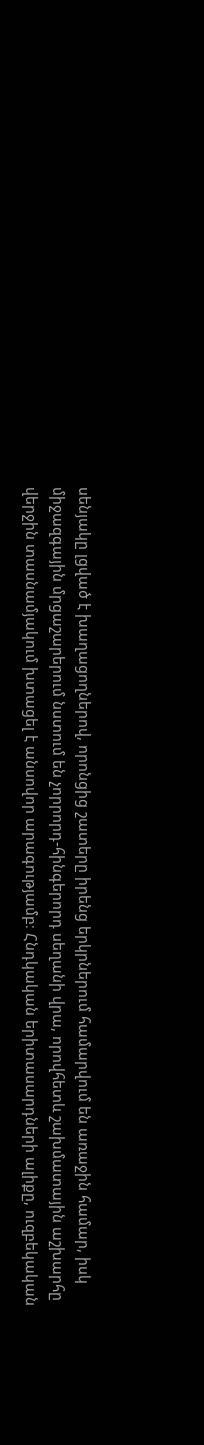սենյակը լցված է խաղացողներով, որոնցից շատերը իրենց երկրներում համարվում են առաջին համար, իսկ միջազգային մրցաշարերում նստում են չորրորդ-հինգերորդ սեղանի վրա, որովհետև շախմատային աշխարհը վերջին տասնամյակում խտացել է անսովոր արագությամբ։ Հնդկական երիտասարդների ալիքը, ուզբեկական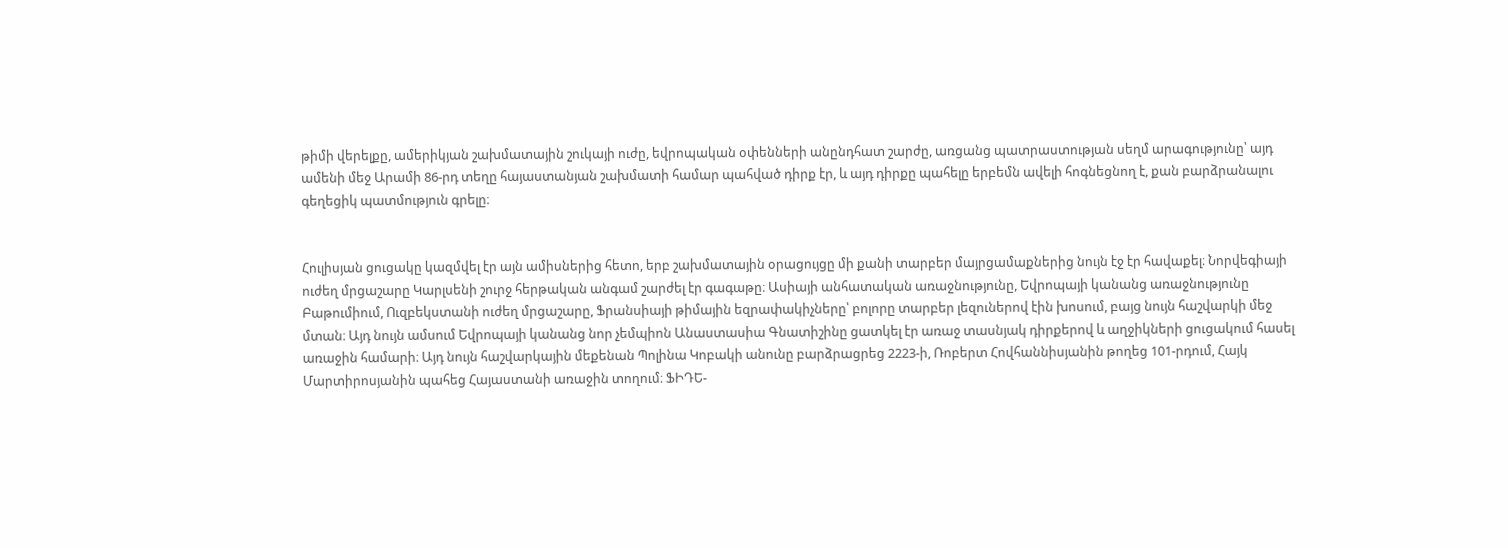թիմի վերելքը, ամերիկյան շախմատային շուկայի ուժը, եվրոպական օփենների անընդհատ շարժը, առցանց պատրաստության սեղմ արագությունը՝ այդ ամենի մեջ Արամի 86-րդ տեղը հայաստանյան շախմատի համար պահված դիրք էր, և այդ դիրքը պահելը երբեմն ավելի հոգնեցնող է, քան բարձրանալու գեղեցիկ պատմություն գրելը։


Հուլիսյան ցուցակը կազմվել էր այն ամիսներից հետո, երբ շախմատային օրացույցը մի քանի տարբեր մայրցամաքներից նույն էջ էր հավաքել։ Նորվեգիայի ուժեղ մրցաշարը Կարլսենի շուրջ հերթական անգամ շարժել էր գագաթը։ Ասիայի անհատական առաջնությունը, Եվրոպայի կանանց առաջնությունը Բաթումիում, Ուզբեկստանի ուժեղ մրցաշարը, Ֆրանսիայի թիմային եզրափակիչները՝ բոլորը տարբեր լեզուներով էին խոսում, բայց նույն հաշվարկի մեջ մտան։ Այդ նույն ամսում Եվրոպայի կանանց նոր չեմպիոն Անաստասիա Գնատիշինը ցատկել էր առաջ տասնյակ դիրքերով և աղջիկների ցուցակում հասել առաջին համարի։ Այդ նույն հաշվարկային մեքենան Պոլինա Կոբակի անունը բարձրացրեց 2223-ի, Ռոբերտ Հովհաննիսյանին թողեց 101-րդում, Հայկ Մարտիրոսյանին պահեց Հայաստանի առաջին տողում։ ՖԻԴԵ-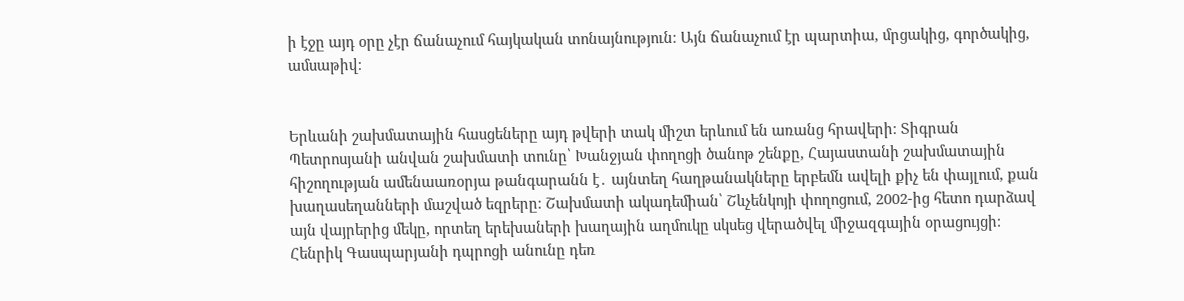ի էջը այդ օրը չէր ճանաչում հայկական տոնայնություն։ Այն ճանաչում էր պարտիա, մրցակից, գործակից, ամսաթիվ։


Երևանի շախմատային հասցեները այդ թվերի տակ միշտ երևում են առանց հրավերի։ Տիգրան Պետրոսյանի անվան շախմատի տունը՝ Խանջյան փողոցի ծանոթ շենքը, Հայաստանի շախմատային հիշողության ամենաառօրյա թանգարանն է․ այնտեղ հաղթանակները երբեմն ավելի քիչ են փայլում, քան խաղասեղանների մաշված եզրերը։ Շախմատի ակադեմիան՝ Շևչենկոյի փողոցում, 2002-ից հետո դարձավ այն վայրերից մեկը, որտեղ երեխաների խաղային աղմուկը սկսեց վերածվել միջազգային օրացույցի։ Հենրիկ Գասպարյանի դպրոցի անունը դեռ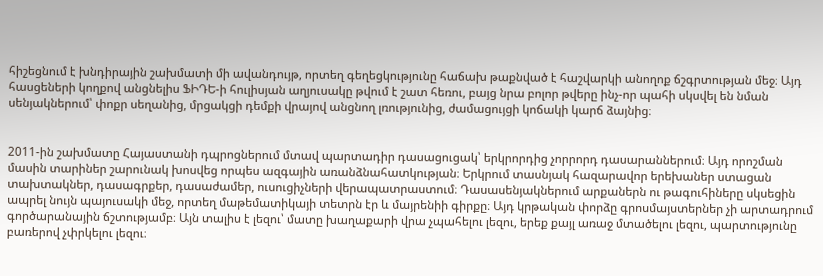հիշեցնում է խնդիրային շախմատի մի ավանդույթ, որտեղ գեղեցկությունը հաճախ թաքնված է հաշվարկի անողոք ճշգրտության մեջ։ Այդ հասցեների կողքով անցնելիս ՖԻԴԵ-ի հուլիսյան աղյուսակը թվում է շատ հեռու, բայց նրա բոլոր թվերը ինչ-որ պահի սկսվել են նման սենյակներում՝ փոքր սեղանից, մրցակցի դեմքի վրայով անցնող լռությունից, ժամացույցի կոճակի կարճ ձայնից։


2011-ին շախմատը Հայաստանի դպրոցներում մտավ պարտադիր դասացուցակ՝ երկրորդից չորրորդ դասարաններում։ Այդ որոշման մասին տարիներ շարունակ խոսվեց որպես ազգային առանձնահատկության։ Երկրում տասնյակ հազարավոր երեխաներ ստացան տախտակներ, դասագրքեր, դասաժամեր, ուսուցիչների վերապատրաստում։ Դասասենյակներում արքաներն ու թագուհիները սկսեցին ապրել նույն պայուսակի մեջ, որտեղ մաթեմատիկայի տետրն էր և մայրենիի գիրքը։ Այդ կրթական փորձը գրոսմայստերներ չի արտադրում գործարանային ճշտությամբ։ Այն տալիս է լեզու՝ մատը խաղաքարի վրա չպահելու լեզու, երեք քայլ առաջ մտածելու լեզու, պարտությունը բառերով չփրկելու լեզու։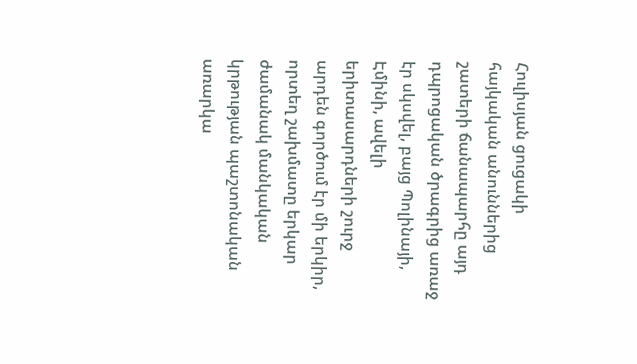Հուլիսյան ցուցակի հայկական անուններից շատերի ճանապարհը այդ դպրոցական ծրագրից առաջ էր սկսվել, բայց Պոլինայի, Էմինի, ավելի երիտասարդների շուրջ արդեն գործում էր մի երկիր, որտեղ շախմատը երկար ժամանակ մանկական կրթության պաշտոնական առարկա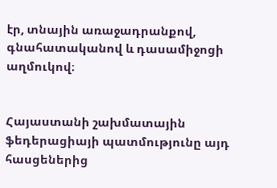էր, տնային առաջադրանքով, գնահատականով և դասամիջոցի աղմուկով։


Հայաստանի շախմատային ֆեդերացիայի պատմությունը այդ հասցեներից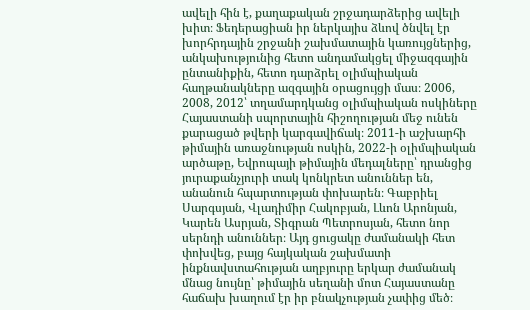ավելի հին է, քաղաքական շրջադարձերից ավելի խիտ։ Ֆեդերացիան իր ներկայիս ձևով ծնվել էր խորհրդային շրջանի շախմատային կառույցներից, անկախությունից հետո անդամակցել միջազգային ընտանիքին, հետո դարձրել օլիմպիական հաղթանակները ազգային օրացույցի մաս։ 2006, 2008, 2012՝ տղամարդկանց օլիմպիական ոսկիները Հայաստանի սպորտային հիշողության մեջ ունեն քարացած թվերի կարգավիճակ։ 2011-ի աշխարհի թիմային առաջնության ոսկին, 2022-ի օլիմպիական արծաթը, Եվրոպայի թիմային մեդալները՝ դրանցից յուրաքանչյուրի տակ կոնկրետ անուններ են, անանուն հպարտության փոխարեն։ Գաբրիել Սարգսյան, Վլադիմիր Հակոբյան, Լևոն Արոնյան, Կարեն Ասրյան, Տիգրան Պետրոսյան, հետո նոր սերնդի անուններ։ Այդ ցուցակը ժամանակի հետ փոխվեց, բայց հայկական շախմատի ինքնավստահության աղբյուրը երկար ժամանակ մնաց նույնը՝ թիմային սեղանի մոտ Հայաստանը հաճախ խաղում էր իր բնակչության չափից մեծ։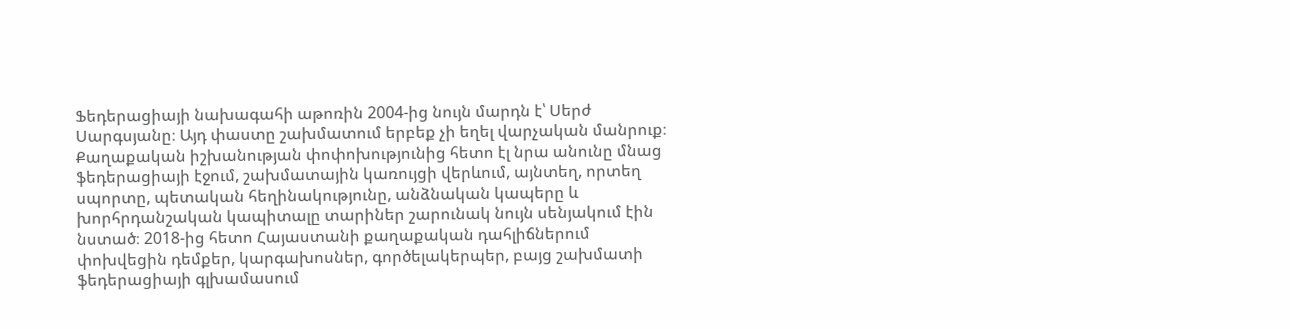Ֆեդերացիայի նախագահի աթոռին 2004-ից նույն մարդն է՝ Սերժ Սարգսյանը։ Այդ փաստը շախմատում երբեք չի եղել վարչական մանրուք։ Քաղաքական իշխանության փոփոխությունից հետո էլ նրա անունը մնաց ֆեդերացիայի էջում, շախմատային կառույցի վերևում, այնտեղ, որտեղ սպորտը, պետական հեղինակությունը, անձնական կապերը և խորհրդանշական կապիտալը տարիներ շարունակ նույն սենյակում էին նստած։ 2018-ից հետո Հայաստանի քաղաքական դահլիճներում փոխվեցին դեմքեր, կարգախոսներ, գործելակերպեր, բայց շախմատի ֆեդերացիայի գլխամասում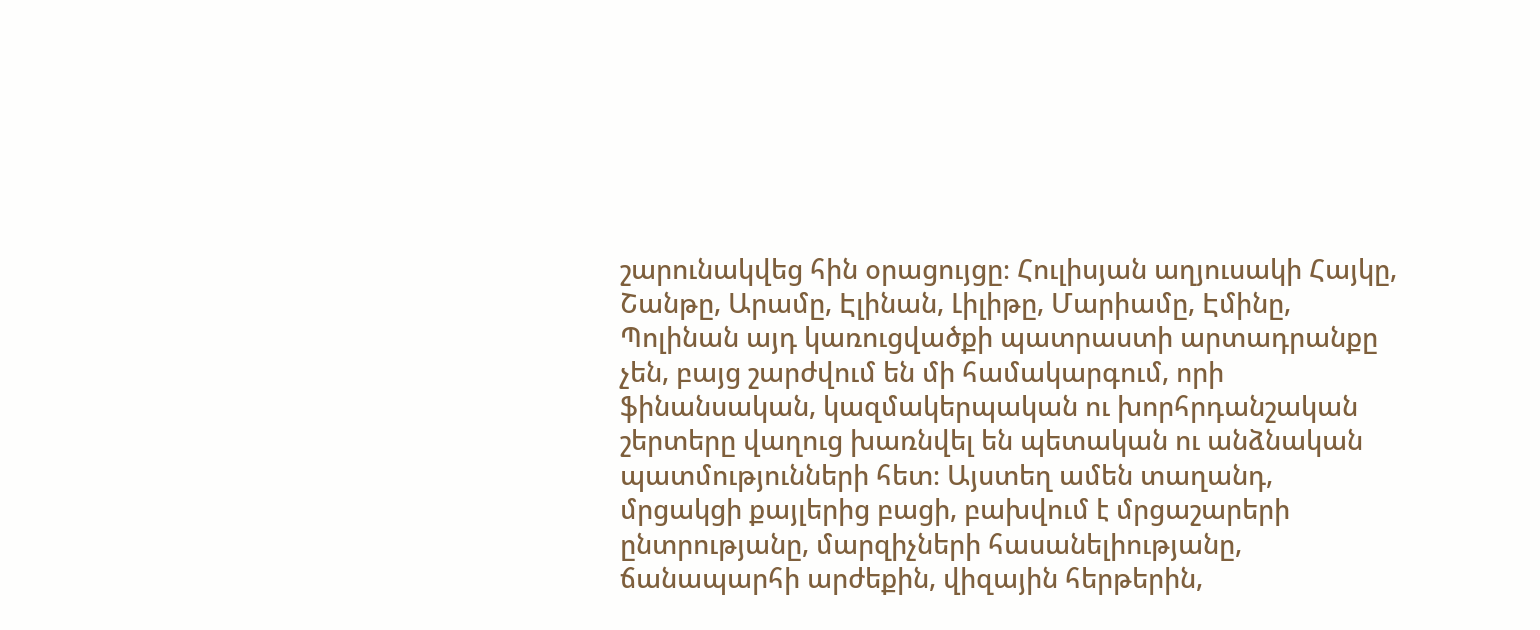շարունակվեց հին օրացույցը։ Հուլիսյան աղյուսակի Հայկը, Շանթը, Արամը, Էլինան, Լիլիթը, Մարիամը, Էմինը, Պոլինան այդ կառուցվածքի պատրաստի արտադրանքը չեն, բայց շարժվում են մի համակարգում, որի ֆինանսական, կազմակերպական ու խորհրդանշական շերտերը վաղուց խառնվել են պետական ու անձնական պատմությունների հետ։ Այստեղ ամեն տաղանդ, մրցակցի քայլերից բացի, բախվում է մրցաշարերի ընտրությանը, մարզիչների հասանելիությանը, ճանապարհի արժեքին, վիզային հերթերին,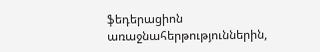ֆեդերացիոն առաջնահերթություններին,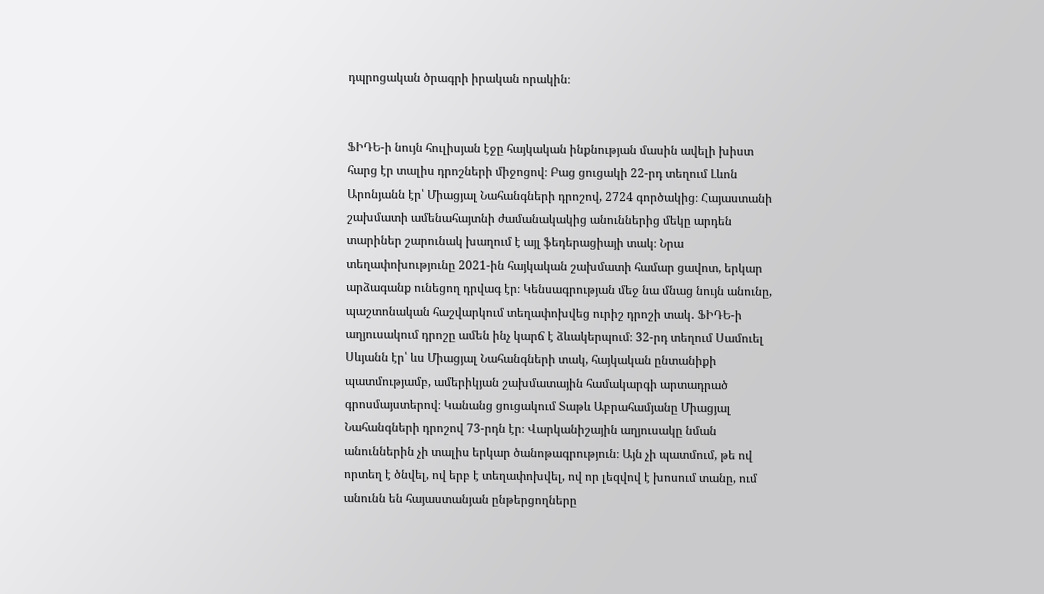դպրոցական ծրագրի իրական որակին։


ՖԻԴԵ-ի նույն հուլիսյան էջը հայկական ինքնության մասին ավելի խիստ հարց էր տալիս դրոշների միջոցով։ Բաց ցուցակի 22-րդ տեղում Լևոն Արոնյանն էր՝ Միացյալ Նահանգների դրոշով, 2724 գործակից։ Հայաստանի շախմատի ամենահայտնի ժամանակակից անուններից մեկը արդեն տարիներ շարունակ խաղում է այլ ֆեդերացիայի տակ։ Նրա տեղափոխությունը 2021-ին հայկական շախմատի համար ցավոտ, երկար արձագանք ունեցող դրվագ էր։ Կենսագրության մեջ նա մնաց նույն անունը, պաշտոնական հաշվարկում տեղափոխվեց ուրիշ դրոշի տակ․ ՖԻԴԵ-ի աղյուսակում դրոշը ամեն ինչ կարճ է ձևակերպում։ 32-րդ տեղում Սամուել Սևյանն էր՝ ևս Միացյալ Նահանգների տակ, հայկական ընտանիքի պատմությամբ, ամերիկյան շախմատային համակարգի արտադրած գրոսմայստերով։ Կանանց ցուցակում Տաթև Աբրահամյանը Միացյալ Նահանգների դրոշով 73-րդն էր։ Վարկանիշային աղյուսակը նման անուններին չի տալիս երկար ծանոթագրություն։ Այն չի պատմում, թե ով որտեղ է ծնվել, ով երբ է տեղափոխվել, ով որ լեզվով է խոսում տանը, ում անունն են հայաստանյան ընթերցողները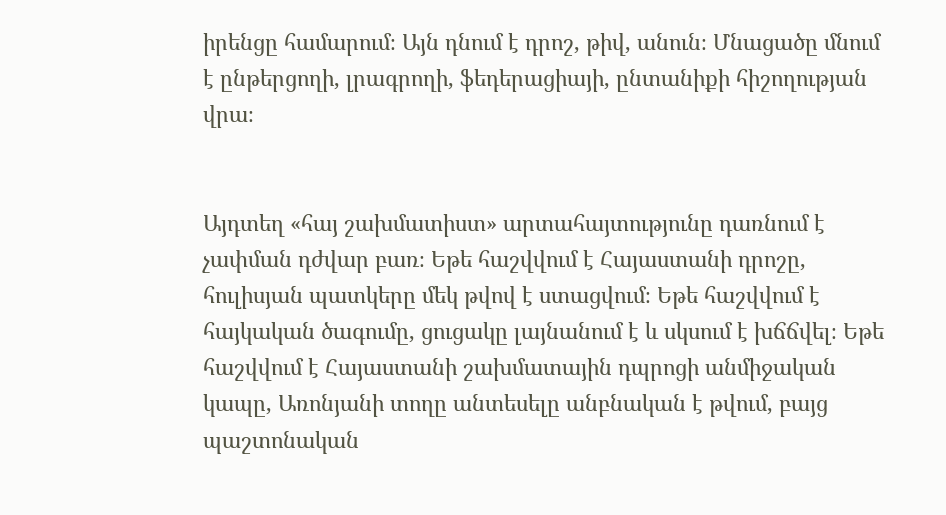իրենցը համարում։ Այն դնում է դրոշ, թիվ, անուն։ Մնացածը մնում է ընթերցողի, լրագրողի, ֆեդերացիայի, ընտանիքի հիշողության վրա։


Այդտեղ «հայ շախմատիստ» արտահայտությունը դառնում է չափման դժվար բառ։ Եթե հաշվվում է Հայաստանի դրոշը, հուլիսյան պատկերը մեկ թվով է ստացվում։ Եթե հաշվվում է հայկական ծագումը, ցուցակը լայնանում է և սկսում է խճճվել։ Եթե հաշվվում է Հայաստանի շախմատային դպրոցի անմիջական կապը, Առոնյանի տողը անտեսելը անբնական է թվում, բայց պաշտոնական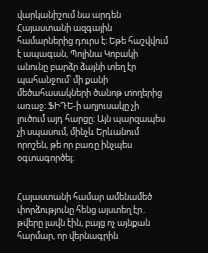վարկանիշում նա արդեն Հայաստանի ազգային համարներից դուրս է։ Եթե հաշվվում է ապագան, Պոլինա Կոբակի անունը բարձր ձայնի տեղ էր պահանջում՝ մի քանի մեծահասակների ծանոթ տողերից առաջ։ ՖԻԴԵ-ի աղյուսակը չի լուծում այդ հարցը։ Այն պարզապես չի սպասում, մինչև Երևանում որոշեն, թե որ բառը ինչպես օգտագործել։


Հայաստանի համար ամենամեծ փորձությունը հենց այստեղ էր․ թվերը լավն էին, բայց ոչ այնքան հարմար, որ վերնագրին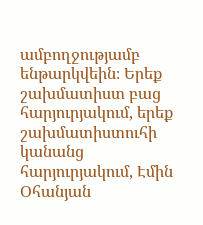ամբողջությամբ ենթարկվեին։ Երեք շախմատիստ բաց հարյուրյակում, երեք շախմատիստուհի կանանց հարյուրյակում, Էմին Օհանյան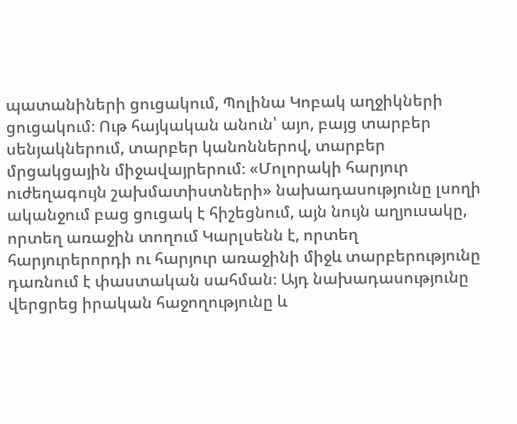պատանիների ցուցակում, Պոլինա Կոբակ աղջիկների ցուցակում։ Ութ հայկական անուն՝ այո, բայց տարբեր սենյակներում, տարբեր կանոններով, տարբեր մրցակցային միջավայրերում։ «Մոլորակի հարյուր ուժեղագույն շախմատիստների» նախադասությունը լսողի ականջում բաց ցուցակ է հիշեցնում, այն նույն աղյուսակը, որտեղ առաջին տողում Կարլսենն է, որտեղ հարյուրերորդի ու հարյուր առաջինի միջև տարբերությունը դառնում է փաստական սահման։ Այդ նախադասությունը վերցրեց իրական հաջողությունը և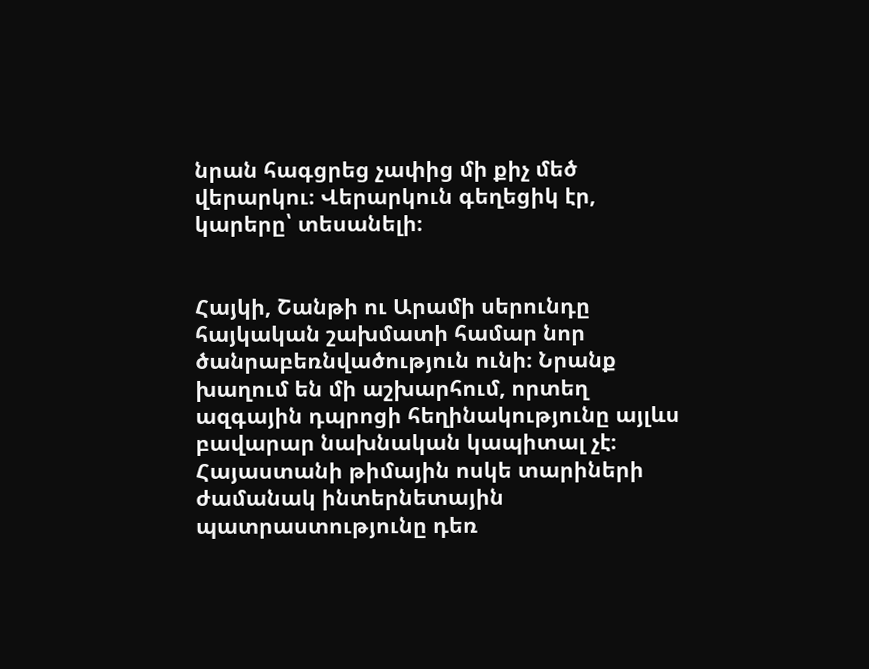նրան հագցրեց չափից մի քիչ մեծ վերարկու։ Վերարկուն գեղեցիկ էր, կարերը՝ տեսանելի։


Հայկի, Շանթի ու Արամի սերունդը հայկական շախմատի համար նոր ծանրաբեռնվածություն ունի։ Նրանք խաղում են մի աշխարհում, որտեղ ազգային դպրոցի հեղինակությունը այլևս բավարար նախնական կապիտալ չէ։ Հայաստանի թիմային ոսկե տարիների ժամանակ ինտերնետային պատրաստությունը դեռ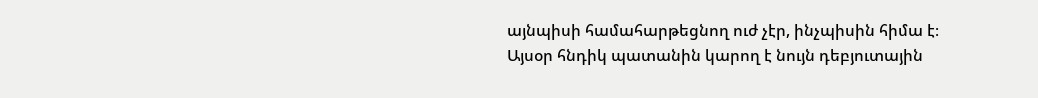այնպիսի համահարթեցնող ուժ չէր, ինչպիսին հիմա է։ Այսօր հնդիկ պատանին կարող է նույն դեբյուտային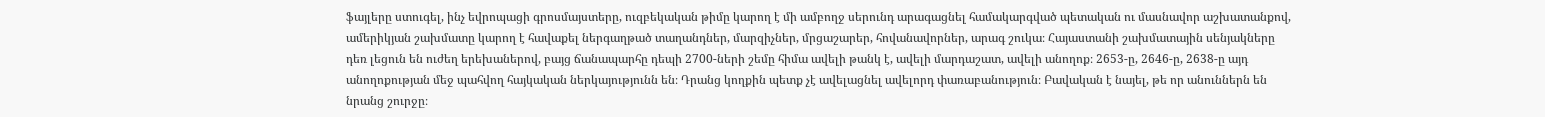ֆայլերը ստուգել, ինչ եվրոպացի գրոսմայստերը, ուզբեկական թիմը կարող է մի ամբողջ սերունդ արագացնել համակարգված պետական ու մասնավոր աշխատանքով, ամերիկյան շախմատը կարող է հավաքել ներգաղթած տաղանդներ, մարզիչներ, մրցաշարեր, հովանավորներ, արագ շուկա։ Հայաստանի շախմատային սենյակները դեռ լեցուն են ուժեղ երեխաներով, բայց ճանապարհը դեպի 2700-ների շեմը հիմա ավելի թանկ է, ավելի մարդաշատ, ավելի անողոք։ 2653-ը, 2646-ը, 2638-ը այդ անողոքության մեջ պահվող հայկական ներկայությունն են։ Դրանց կողքին պետք չէ ավելացնել ավելորդ փառաբանություն։ Բավական է նայել, թե որ անուններն են նրանց շուրջը։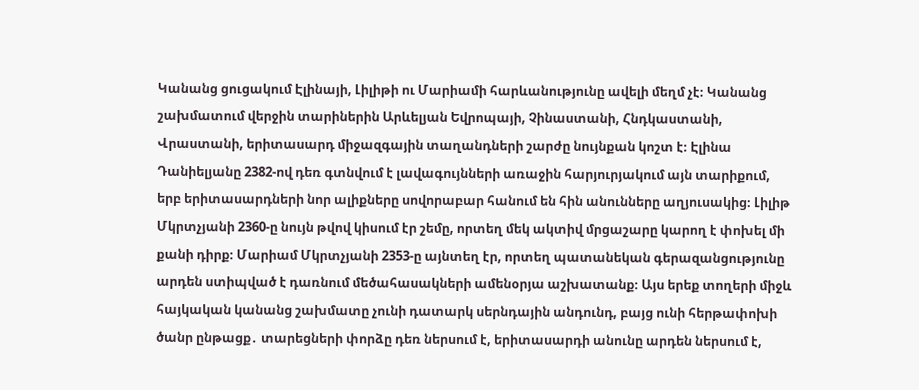Կանանց ցուցակում Էլինայի, Լիլիթի ու Մարիամի հարևանությունը ավելի մեղմ չէ։ Կանանց շախմատում վերջին տարիներին Արևելյան Եվրոպայի, Չինաստանի, Հնդկաստանի, Վրաստանի, երիտասարդ միջազգային տաղանդների շարժը նույնքան կոշտ է։ Էլինա Դանիելյանը 2382-ով դեռ գտնվում է լավագույնների առաջին հարյուրյակում այն տարիքում, երբ երիտասարդների նոր ալիքները սովորաբար հանում են հին անունները աղյուսակից։ Լիլիթ Մկրտչյանի 2360-ը նույն թվով կիսում էր շեմը, որտեղ մեկ ակտիվ մրցաշարը կարող է փոխել մի քանի դիրք։ Մարիամ Մկրտչյանի 2353-ը այնտեղ էր, որտեղ պատանեկան գերազանցությունը արդեն ստիպված է դառնում մեծահասակների ամենօրյա աշխատանք։ Այս երեք տողերի միջև հայկական կանանց շախմատը չունի դատարկ սերնդային անդունդ, բայց ունի հերթափոխի ծանր ընթացք․ տարեցների փորձը դեռ ներսում է, երիտասարդի անունը արդեն ներսում է,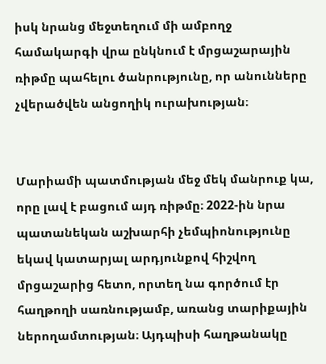իսկ նրանց մեջտեղում մի ամբողջ համակարգի վրա ընկնում է մրցաշարային ռիթմը պահելու ծանրությունը, որ անունները չվերածվեն անցողիկ ուրախության։


Մարիամի պատմության մեջ մեկ մանրուք կա, որը լավ է բացում այդ ռիթմը։ 2022-ին նրա պատանեկան աշխարհի չեմպիոնությունը եկավ կատարյալ արդյունքով հիշվող մրցաշարից հետո, որտեղ նա գործում էր հաղթողի սառնությամբ, առանց տարիքային ներողամտության։ Այդպիսի հաղթանակը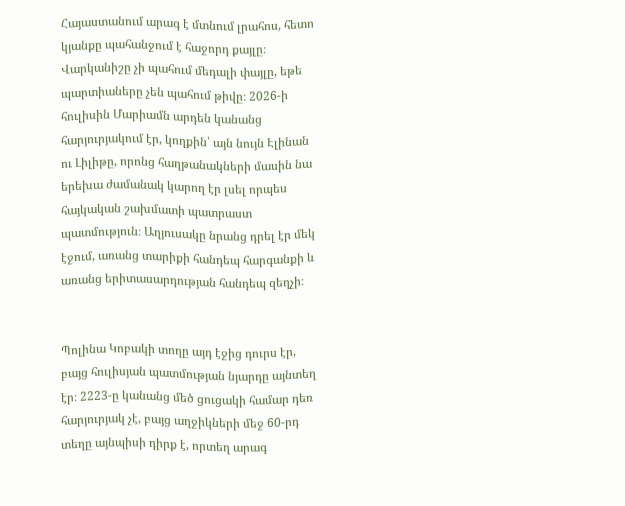Հայաստանում արագ է մտնում լրահոս, հետո կյանքը պահանջում է հաջորդ քայլը։ Վարկանիշը չի պահում մեդալի փայլը, եթե պարտիաները չեն պահում թիվը։ 2026-ի հուլիսին Մարիամն արդեն կանանց հարյուրյակում էր, կողքին՝ այն նույն Էլինան ու Լիլիթը, որոնց հաղթանակների մասին նա երեխա ժամանակ կարող էր լսել որպես հայկական շախմատի պատրաստ պատմություն։ Աղյուսակը նրանց դրել էր մեկ էջում, առանց տարիքի հանդեպ հարգանքի և առանց երիտասարդության հանդեպ զեղչի։


Պոլինա Կոբակի տողը այդ էջից դուրս էր, բայց հուլիսյան պատմության նյարդը այնտեղ էր։ 2223-ը կանանց մեծ ցուցակի համար դեռ հարյուրյակ չէ, բայց աղջիկների մեջ 60-րդ տեղը այնպիսի դիրք է, որտեղ արագ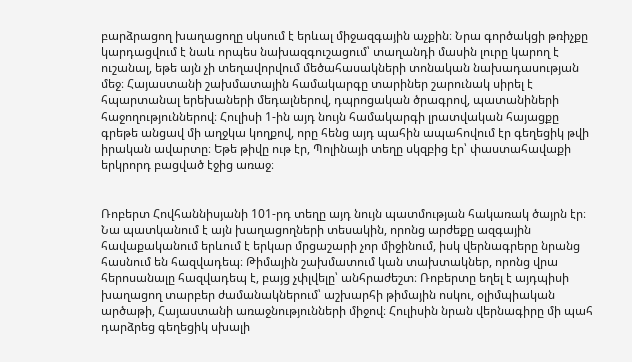բարձրացող խաղացողը սկսում է երևալ միջազգային աչքին։ Նրա գործակցի թռիչքը կարդացվում է նաև որպես նախազգուշացում՝ տաղանդի մասին լուրը կարող է ուշանալ, եթե այն չի տեղավորվում մեծահասակների տոնական նախադասության մեջ։ Հայաստանի շախմատային համակարգը տարիներ շարունակ սիրել է հպարտանալ երեխաների մեդալներով, դպրոցական ծրագրով, պատանիների հաջողություններով։ Հուլիսի 1-ին այդ նույն համակարգի լրատվական հայացքը գրեթե անցավ մի աղջկա կողքով, որը հենց այդ պահին ապահովում էր գեղեցիկ թվի իրական ավարտը։ Եթե թիվը ութ էր, Պոլինայի տեղը սկզբից էր՝ փաստահավաքի երկրորդ բացված էջից առաջ։


Ռոբերտ Հովհաննիսյանի 101-րդ տեղը այդ նույն պատմության հակառակ ծայրն էր։ Նա պատկանում է այն խաղացողների տեսակին, որոնց արժեքը ազգային հավաքականում երևում է երկար մրցաշարի չոր միջինում, իսկ վերնագրերը նրանց հասնում են հազվադեպ։ Թիմային շախմատում կան տախտակներ, որոնց վրա հերոսանալը հազվադեպ է, բայց չփլվելը՝ անհրաժեշտ։ Ռոբերտը եղել է այդպիսի խաղացող տարբեր ժամանակներում՝ աշխարհի թիմային ոսկու, օլիմպիական արծաթի, Հայաստանի առաջնությունների միջով։ Հուլիսին նրան վերնագիրը մի պահ դարձրեց գեղեցիկ սխալի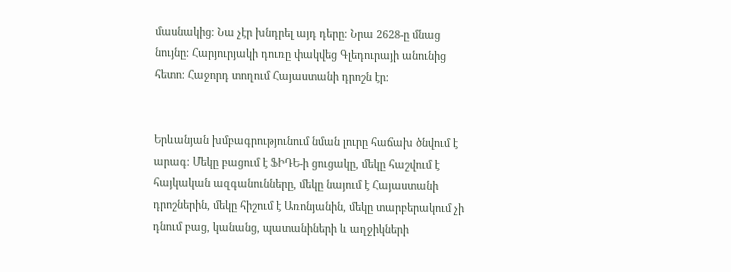մասնակից։ Նա չէր խնդրել այդ դերը։ Նրա 2628-ը մնաց նույնը։ Հարյուրյակի դուռը փակվեց Գլեդուրայի անունից հետո։ Հաջորդ տողում Հայաստանի դրոշն էր։


Երևանյան խմբագրությունում նման լուրը հաճախ ծնվում է արագ։ Մեկը բացում է ՖԻԴԵ-ի ցուցակը, մեկը հաշվում է հայկական ազգանունները, մեկը նայում է Հայաստանի դրոշներին, մեկը հիշում է Առոնյանին, մեկը տարբերակում չի դնում բաց, կանանց, պատանիների և աղջիկների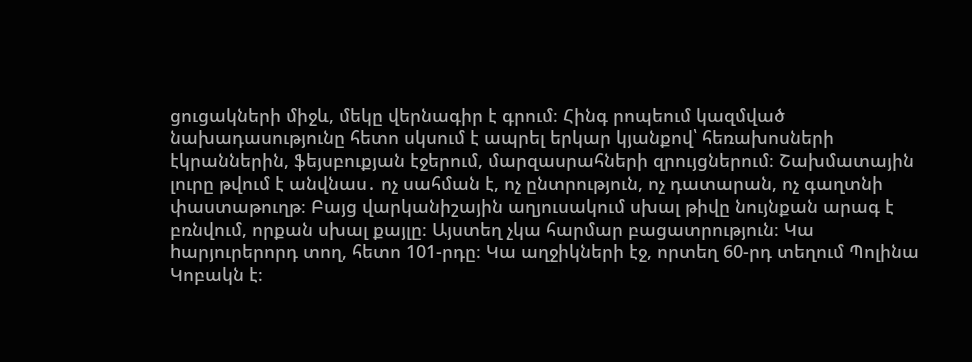ցուցակների միջև, մեկը վերնագիր է գրում։ Հինգ րոպեում կազմված նախադասությունը հետո սկսում է ապրել երկար կյանքով՝ հեռախոսների էկրաններին, ֆեյսբուքյան էջերում, մարզասրահների զրույցներում։ Շախմատային լուրը թվում է անվնաս․ ոչ սահման է, ոչ ընտրություն, ոչ դատարան, ոչ գաղտնի փաստաթուղթ։ Բայց վարկանիշային աղյուսակում սխալ թիվը նույնքան արագ է բռնվում, որքան սխալ քայլը։ Այստեղ չկա հարմար բացատրություն։ Կա hարյուրերորդ տող, հետո 101-րդը։ Կա աղջիկների էջ, որտեղ 60-րդ տեղում Պոլինա Կոբակն է։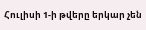Հուլիսի 1-ի թվերը երկար չեն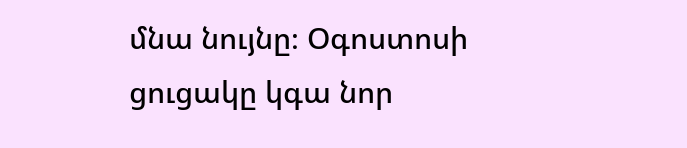մնա նույնը։ Օգոստոսի ցուցակը կգա նոր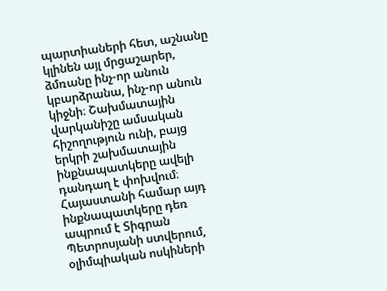պարտիաների հետ, աշնանը կլինեն այլ մրցաշարեր, ձմռանը ինչ-որ անուն կբարձրանա, ինչ-որ անուն կիջնի։ Շախմատային վարկանիշը ամսական հիշողություն ունի, բայց երկրի շախմատային ինքնապատկերը ավելի դանդաղ է փոխվում։ Հայաստանի համար այդ ինքնապատկերը դեռ ապրում է Տիգրան Պետրոսյանի ստվերում, օլիմպիական ոսկիների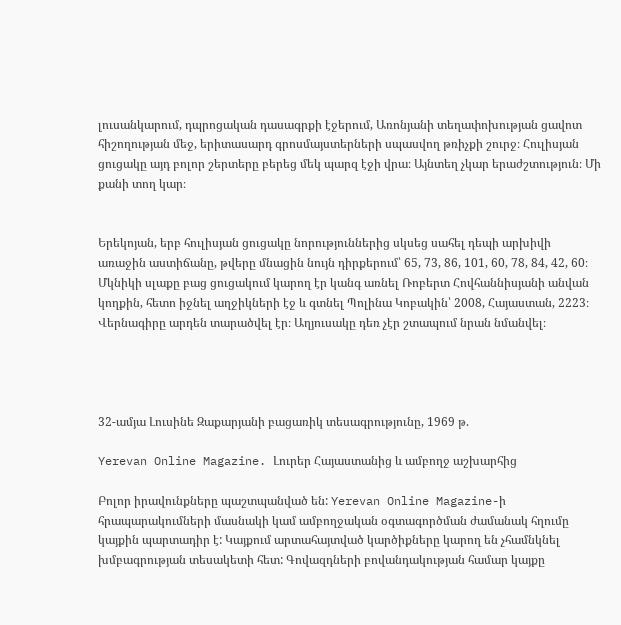լուսանկարում, դպրոցական դասագրքի էջերում, Առոնյանի տեղափոխության ցավոտ հիշողության մեջ, երիտասարդ գրոսմայստերների սպասվող թռիչքի շուրջ։ Հուլիսյան ցուցակը այդ բոլոր շերտերը բերեց մեկ պարզ էջի վրա։ Այնտեղ չկար երաժշտություն։ Մի քանի տող կար։


Երեկոյան, երբ հուլիսյան ցուցակը նորություններից սկսեց սահել դեպի արխիվի առաջին աստիճանը, թվերը մնացին նույն դիրքերում՝ 65, 73, 86, 101, 60, 78, 84, 42, 60։ Մկնիկի սլաքը բաց ցուցակում կարող էր կանգ առնել Ռոբերտ Հովհաննիսյանի անվան կողքին, հետո իջնել աղջիկների էջ և գտնել Պոլինա Կոբակին՝ 2008, Հայաստան, 2223։ Վերնագիրը արդեն տարածվել էր։ Աղյուսակը դեռ չէր շտապում նրան նմանվել։




32-ամյա Լուսինե Զաքարյանի բացառիկ տեսագրությունը, 1969 թ.

Yerevan Online Magazine. Լուրեր Հայաստանից և ամբողջ աշխարհից

Բոլոր իրավունքները պաշտպանված են: Yerevan Online Magazine-ի հրապարակումների մասնակի կամ ամբողջական օգտագործման ժամանակ հղումը կայքին պարտադիր է: Կայքում արտահայտված կարծիքները կարող են չհամնկնել խմբագրության տեսակետի հետ: Գովազդների բովանդակության համար կայքը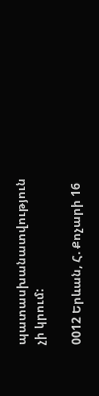պատասխանատվություն չի կրում:

0012 Երևան, Հ. Քոչարի 16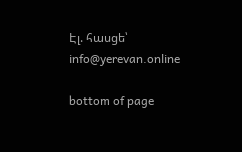Էլ. հասցե՝ info@yerevan.online

bottom of page